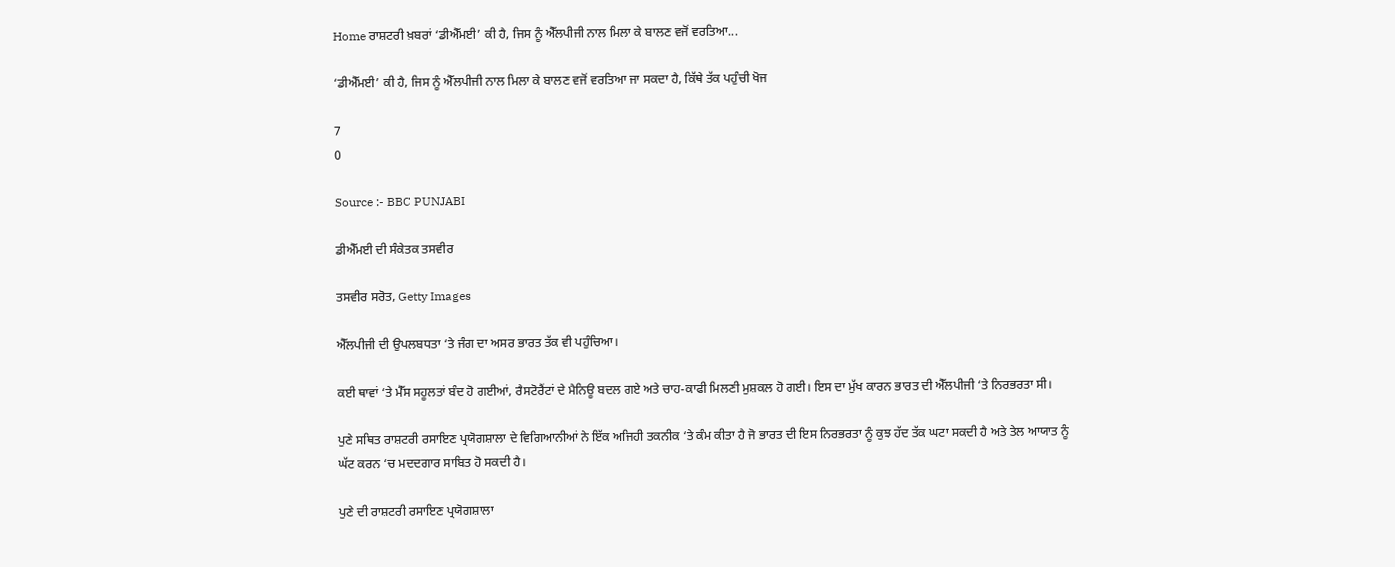Home ਰਾਸ਼ਟਰੀ ਖ਼ਬਰਾਂ ‘ਡੀਐੱਮਈ’ ਕੀ ਹੈ, ਜਿਸ ਨੂੰ ਐੱਲਪੀਜੀ ਨਾਲ ਮਿਲਾ ਕੇ ਬਾਲਣ ਵਜੋਂ ਵਰਤਿਆ...

‘ਡੀਐੱਮਈ’ ਕੀ ਹੈ, ਜਿਸ ਨੂੰ ਐੱਲਪੀਜੀ ਨਾਲ ਮਿਲਾ ਕੇ ਬਾਲਣ ਵਜੋਂ ਵਰਤਿਆ ਜਾ ਸਕਦਾ ਹੈ, ਕਿੱਥੇ ਤੱਕ ਪਹੁੰਚੀ ਖੋਜ

7
0

Source :- BBC PUNJABI

ਡੀਐੱਮਈ ਦੀ ਸੰਕੇਤਕ ਤਸਵੀਰ

ਤਸਵੀਰ ਸਰੋਤ, Getty Images

ਐੱਲਪੀਜੀ ਦੀ ਉਪਲਬਧਤਾ ‘ਤੇ ਜੰਗ ਦਾ ਅਸਰ ਭਾਰਤ ਤੱਕ ਵੀ ਪਹੁੰਚਿਆ।

ਕਈ ਥਾਵਾਂ ‘ਤੇ ਮੈੱਸ ਸਹੂਲਤਾਂ ਬੰਦ ਹੋ ਗਈਆਂ, ਰੈਸਟੋਰੈਂਟਾਂ ਦੇ ਮੈਨਿਊ ਬਦਲ ਗਏ ਅਤੇ ਚਾਹ-ਕਾਫੀ ਮਿਲਣੀ ਮੁਸ਼ਕਲ ਹੋ ਗਈ। ਇਸ ਦਾ ਮੁੱਖ ਕਾਰਨ ਭਾਰਤ ਦੀ ਐੱਲਪੀਜੀ ‘ਤੇ ਨਿਰਭਰਤਾ ਸੀ।

ਪੁਣੇ ਸਥਿਤ ਰਾਸ਼ਟਰੀ ਰਸਾਇਣ ਪ੍ਰਯੋਗਸ਼ਾਲਾ ਦੇ ਵਿਗਿਆਨੀਆਂ ਨੇ ਇੱਕ ਅਜਿਹੀ ਤਕਨੀਕ ‘ਤੇ ਕੰਮ ਕੀਤਾ ਹੈ ਜੋ ਭਾਰਤ ਦੀ ਇਸ ਨਿਰਭਰਤਾ ਨੂੰ ਕੁਝ ਹੱਦ ਤੱਕ ਘਟਾ ਸਕਦੀ ਹੈ ਅਤੇ ਤੇਲ ਆਯਾਤ ਨੂੰ ਘੱਟ ਕਰਨ ‘ਚ ਮਦਦਗਾਰ ਸਾਬਿਤ ਹੋ ਸਕਦੀ ਹੈ।

ਪੁਣੇ ਦੀ ਰਾਸ਼ਟਰੀ ਰਸਾਇਣ ਪ੍ਰਯੋਗਸ਼ਾਲਾ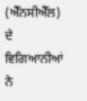(ਐੱਨਸੀਐੱਲ) ਦੇ ਵਿਗਿਆਨੀਆਂ ਨੇ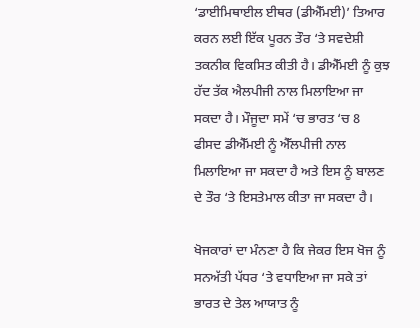‘ਡਾਈਮਿਥਾਈਲ ਈਥਰ (ਡੀਐੱਮਈ)’ ਤਿਆਰ ਕਰਨ ਲਈ ਇੱਕ ਪੂਰਨ ਤੌਰ ‘ਤੇ ਸਵਦੇਸ਼ੀ ਤਕਨੀਕ ਵਿਕਸਿਤ ਕੀਤੀ ਹੈ। ਡੀਐੱਮਈ ਨੂੰ ਕੁਝ ਹੱਦ ਤੱਕ ਐਲਪੀਜੀ ਨਾਲ ਮਿਲਾਇਆ ਜਾ ਸਕਦਾ ਹੈ। ਮੌਜੂਦਾ ਸਮੇਂ ‘ਚ ਭਾਰਤ ‘ਚ 8 ਫੀਸਦ ਡੀਐੱਮਈ ਨੂੰ ਐੱਲਪੀਜੀ ਨਾਲ ਮਿਲਾਇਆ ਜਾ ਸਕਦਾ ਹੈ ਅਤੇ ਇਸ ਨੂੰ ਬਾਲਣ ਦੇ ਤੌਰ ‘ਤੇ ਇਸਤੇਮਾਲ ਕੀਤਾ ਜਾ ਸਕਦਾ ਹੈ।

ਖੋਜਕਾਰਾਂ ਦਾ ਮੰਨਣਾ ਹੈ ਕਿ ਜੇਕਰ ਇਸ ਖੋਜ ਨੂੰ ਸਨਅੱਤੀ ਪੱਧਰ ‘ਤੇ ਵਧਾਇਆ ਜਾ ਸਕੇ ਤਾਂ ਭਾਰਤ ਦੇ ਤੇਲ ਆਯਾਤ ਨੂੰ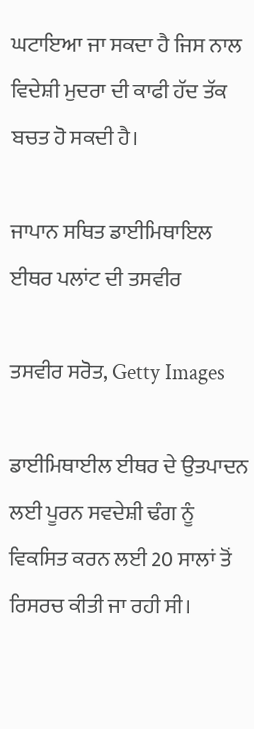ਘਟਾਇਆ ਜਾ ਸਕਦਾ ਹੈ ਜਿਸ ਨਾਲ ਵਿਦੇਸ਼ੀ ਮੁਦਰਾ ਦੀ ਕਾਫੀ ਹੱਦ ਤੱਕ ਬਚਤ ਹੋ ਸਕਦੀ ਹੈ।

ਜਾਪਾਨ ਸਥਿਤ ਡਾਈਮਿਥਾਇਲ ਈਥਰ ਪਲਾਂਟ ਦੀ ਤਸਵੀਰ

ਤਸਵੀਰ ਸਰੋਤ, Getty Images

ਡਾਈਮਿਥਾਈਲ ਈਥਰ ਦੇ ਉਤਪਾਦਨ ਲਈ ਪੂਰਨ ਸਵਦੇਸ਼ੀ ਢੰਗ ਨੂੰ ਵਿਕਸਿਤ ਕਰਨ ਲਈ 20 ਸਾਲਾਂ ਤੋਂ ਰਿਸਰਚ ਕੀਤੀ ਜਾ ਰਹੀ ਸੀ।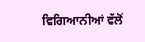ਵਿਗਿਆਨੀਆਂ ਵੱਲੋਂ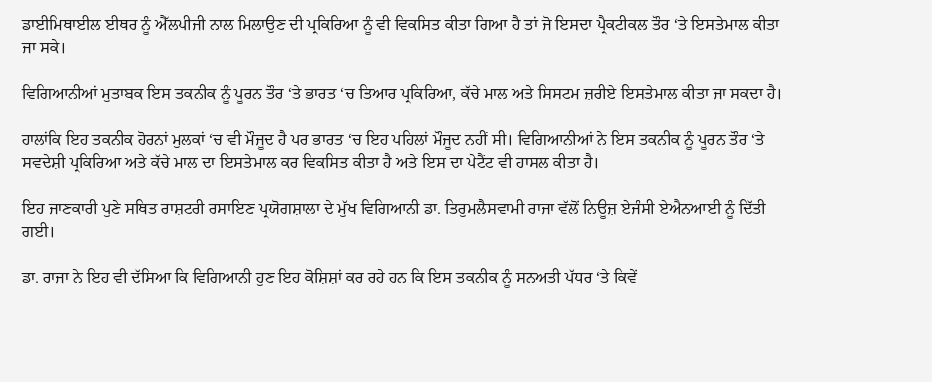ਡਾਈਮਿਥਾਈਲ ਈਥਰ ਨੂੰ ਐੱਲਪੀਜੀ ਨਾਲ ਮਿਲਾਉਣ ਦੀ ਪ੍ਰਕਿਰਿਆ ਨੂੰ ਵੀ ਵਿਕਸਿਤ ਕੀਤਾ ਗਿਆ ਹੈ ਤਾਂ ਜੋ ਇਸਦਾ ਪ੍ਰੈਕਟੀਕਲ ਤੌਰ ‘ਤੇ ਇਸਤੇਮਾਲ ਕੀਤਾ ਜਾ ਸਕੇ।

ਵਿਗਿਆਨੀਆਂ ਮੁਤਾਬਕ ਇਸ ਤਕਨੀਕ ਨੂੰ ਪੂਰਨ ਤੌਰ ‘ਤੇ ਭਾਰਤ ‘ਚ ਤਿਆਰ ਪ੍ਰਕਿਰਿਆ, ਕੱਚੇ ਮਾਲ ਅਤੇ ਸਿਸਟਮ ਜ਼ਰੀਏ ਇਸਤੇਮਾਲ ਕੀਤਾ ਜਾ ਸਕਦਾ ਹੈ।

ਹਾਲਾਂਕਿ ਇਹ ਤਕਨੀਕ ਹੋਰਨਾਂ ਮੁਲਕਾਂ ‘ਚ ਵੀ ਮੌਜੂਦ ਹੈ ਪਰ ਭਾਰਤ ‘ਚ ਇਹ ਪਹਿਲਾਂ ਮੌਜੂਦ ਨਹੀਂ ਸੀ। ਵਿਗਿਆਨੀਆਂ ਨੇ ਇਸ ਤਕਨੀਕ ਨੂੰ ਪੂਰਨ ਤੌਰ ‘ਤੇ ਸਵਦੇਸ਼ੀ ਪ੍ਰਕਿਰਿਆ ਅਤੇ ਕੱਚੇ ਮਾਲ ਦਾ ਇਸਤੇਮਾਲ ਕਰ ਵਿਕਸਿਤ ਕੀਤਾ ਹੈ ਅਤੇ ਇਸ ਦਾ ਪੇਟੈਂਟ ਵੀ ਹਾਸਲ ਕੀਤਾ ਹੈ।

ਇਹ ਜਾਣਕਾਰੀ ਪੁਣੇ ਸਥਿਤ ਰਾਸ਼ਟਰੀ ਰਸਾਇਣ ਪ੍ਰਯੋਗਸ਼ਾਲਾ ਦੇ ਮੁੱਖ ਵਿਗਿਆਨੀ ਡਾ. ਤਿਰੁਮਲੈਸਵਾਮੀ ਰਾਜਾ ਵੱਲੋਂ ਨਿਊਜ਼ ਏਜੰਸੀ ਏਐਨਆਈ ਨੂੰ ਦਿੱਤੀ ਗਈ।

ਡਾ. ਰਾਜਾ ਨੇ ਇਹ ਵੀ ਦੱਸਿਆ ਕਿ ਵਿਗਿਆਨੀ ਹੁਣ ਇਹ ਕੋਸ਼ਿਸ਼ਾਂ ਕਰ ਰਹੇ ਹਨ ਕਿ ਇਸ ਤਕਨੀਕ ਨੂੰ ਸਨਅਤੀ ਪੱਧਰ ‘ਤੇ ਕਿਵੇਂ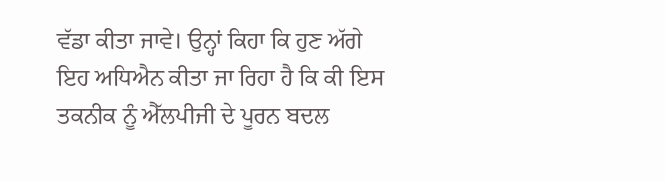ਵੱਡਾ ਕੀਤਾ ਜਾਵੇ। ਉਨ੍ਹਾਂ ਕਿਹਾ ਕਿ ਹੁਣ ਅੱਗੇ ਇਹ ਅਧਿਐਨ ਕੀਤਾ ਜਾ ਰਿਹਾ ਹੈ ਕਿ ਕੀ ਇਸ ਤਕਨੀਕ ਨੂੰ ਐੱਲਪੀਜੀ ਦੇ ਪੂਰਨ ਬਦਲ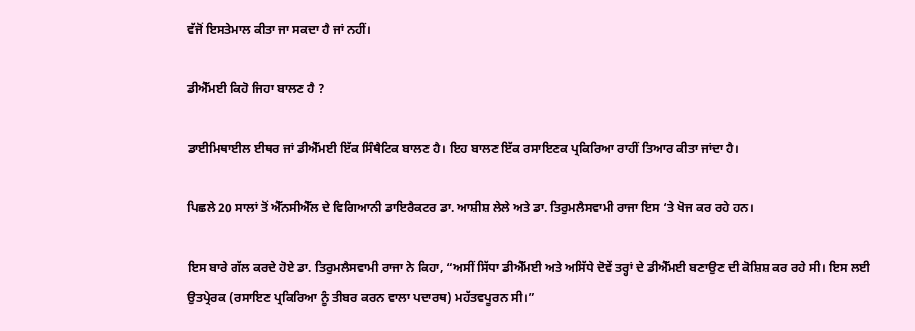ਵੱਜੋਂ ਇਸਤੇਮਾਲ ਕੀਤਾ ਜਾ ਸਕਦਾ ਹੈ ਜਾਂ ਨਹੀਂ।

ਡੀਐੱਮਈ ਕਿਹੋ ਜਿਹਾ ਬਾਲਣ ਹੈ ?

ਡਾਈਮਿਥਾਈਲ ਈਥਰ ਜਾਂ ਡੀਐੱਮਈ ਇੱਕ ਸਿੰਥੈਟਿਕ ਬਾਲਣ ਹੈ। ਇਹ ਬਾਲਣ ਇੱਕ ਰਸਾਇਣਕ ਪ੍ਰਕਿਰਿਆ ਰਾਹੀਂ ਤਿਆਰ ਕੀਤਾ ਜਾਂਦਾ ਹੈ।

ਪਿਛਲੇ 20 ਸਾਲਾਂ ਤੋਂ ਐੱਨਸੀਐੱਲ ਦੇ ਵਿਗਿਆਨੀ ਡਾਇਰੈਕਟਰ ਡਾ. ਆਸ਼ੀਸ਼ ਲੇਲੇ ਅਤੇ ਡਾ. ਤਿਰੁਮਲੈਸਵਾਮੀ ਰਾਜਾ ਇਸ ‘ਤੇ ਖੋਜ ਕਰ ਰਹੇ ਹਨ।

ਇਸ ਬਾਰੇ ਗੱਲ ਕਰਦੇ ਹੋਏ ਡਾ. ਤਿਰੁਮਲੈਸਵਾਮੀ ਰਾਜਾ ਨੇ ਕਿਹਾ, “ਅਸੀਂ ਸਿੱਧਾ ਡੀਐੱਮਈ ਅਤੇ ਅਸਿੱਧੇ ਦੋਵੇਂ ਤਰ੍ਹਾਂ ਦੇ ਡੀਐੱਮਈ ਬਣਾਉਣ ਦੀ ਕੋਸ਼ਿਸ਼ ਕਰ ਰਹੇ ਸੀ। ਇਸ ਲਈ ਉਤਪ੍ਰੇਰਕ (ਰਸਾਇਣ ਪ੍ਰਕਿਰਿਆ ਨੂੰ ਤੀਬਰ ਕਰਨ ਵਾਲਾ ਪਦਾਰਥ) ਮਹੱਤਵਪੂਰਨ ਸੀ।”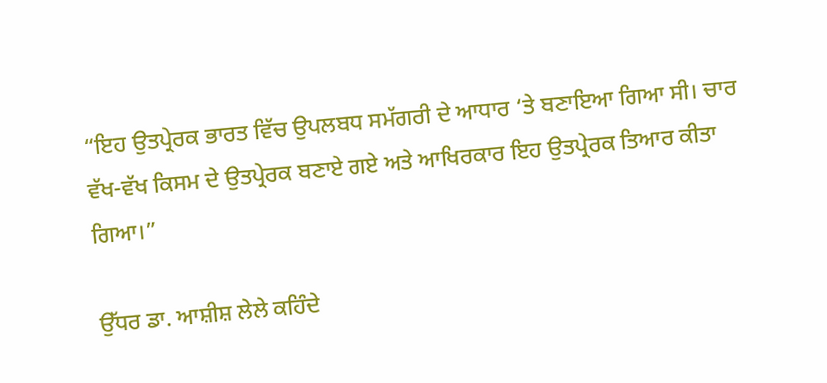“ਇਹ ਉਤਪ੍ਰੇਰਕ ਭਾਰਤ ਵਿੱਚ ਉਪਲਬਧ ਸਮੱਗਰੀ ਦੇ ਆਧਾਰ ‘ਤੇ ਬਣਾਇਆ ਗਿਆ ਸੀ। ਚਾਰ ਵੱਖ-ਵੱਖ ਕਿਸਮ ਦੇ ਉਤਪ੍ਰੇਰਕ ਬਣਾਏ ਗਏ ਅਤੇ ਆਖਿਰਕਾਰ ਇਹ ਉਤਪ੍ਰੇਰਕ ਤਿਆਰ ਕੀਤਾ ਗਿਆ।”

ਉੱਧਰ ਡਾ. ਆਸ਼ੀਸ਼ ਲੇਲੇ ਕਹਿੰਦੇ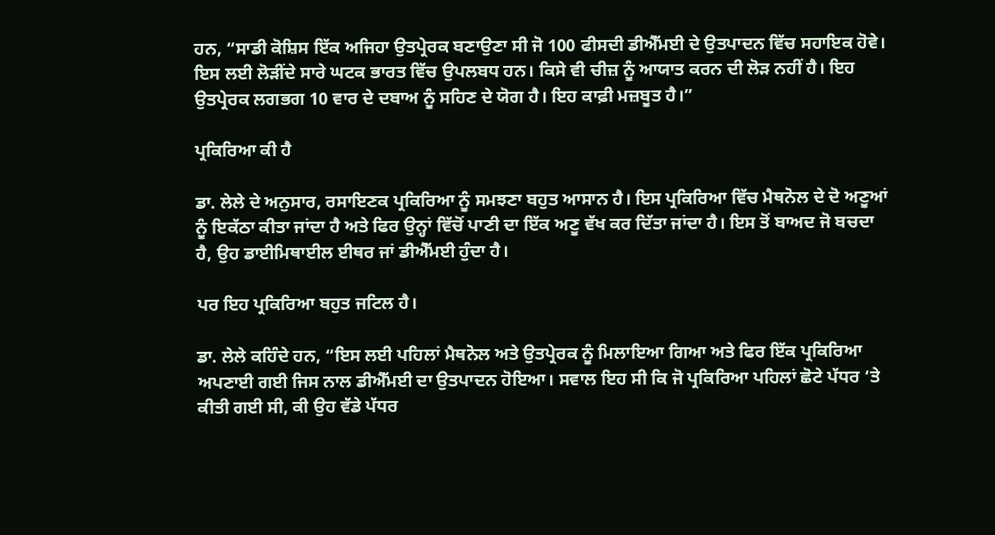ਹਨ, “ਸਾਡੀ ਕੋਸ਼ਿਸ ਇੱਕ ਅਜਿਹਾ ਉਤਪ੍ਰੇਰਕ ਬਣਾਉਣਾ ਸੀ ਜੋ 100 ਫੀਸਦੀ ਡੀਐੱਮਈ ਦੇ ਉਤਪਾਦਨ ਵਿੱਚ ਸਹਾਇਕ ਹੋਵੇ। ਇਸ ਲਈ ਲੋੜੀਂਦੇ ਸਾਰੇ ਘਟਕ ਭਾਰਤ ਵਿੱਚ ਉਪਲਬਧ ਹਨ। ਕਿਸੇ ਵੀ ਚੀਜ਼ ਨੂੰ ਆਯਾਤ ਕਰਨ ਦੀ ਲੋੜ ਨਹੀਂ ਹੈ। ਇਹ ਉਤਪ੍ਰੇਰਕ ਲਗਭਗ 10 ਵਾਰ ਦੇ ਦਬਾਅ ਨੂੰ ਸਹਿਣ ਦੇ ਯੋਗ ਹੈ। ਇਹ ਕਾਫ਼ੀ ਮਜ਼ਬੂਤ ਹੈ।”

ਪ੍ਰਕਿਰਿਆ ਕੀ ਹੈ

ਡਾ. ਲੇਲੇ ਦੇ ਅਨੁਸਾਰ, ਰਸਾਇਣਕ ਪ੍ਰਕਿਰਿਆ ਨੂੰ ਸਮਝਣਾ ਬਹੁਤ ਆਸਾਨ ਹੈ। ਇਸ ਪ੍ਰਕਿਰਿਆ ਵਿੱਚ ਮੈਥਨੋਲ ਦੇ ਦੋ ਅਣੂਆਂ ਨੂੰ ਇਕੱਠਾ ਕੀਤਾ ਜਾਂਦਾ ਹੈ ਅਤੇ ਫਿਰ ਉਨ੍ਹਾਂ ਵਿੱਚੋਂ ਪਾਣੀ ਦਾ ਇੱਕ ਅਣੂ ਵੱਖ ਕਰ ਦਿੱਤਾ ਜਾਂਦਾ ਹੈ। ਇਸ ਤੋਂ ਬਾਅਦ ਜੋ ਬਚਦਾ ਹੈ, ਉਹ ਡਾਈਮਿਥਾਈਲ ਈਥਰ ਜਾਂ ਡੀਐੱਮਈ ਹੁੰਦਾ ਹੈ।

ਪਰ ਇਹ ਪ੍ਰਕਿਰਿਆ ਬਹੁਤ ਜਟਿਲ ਹੈ।

ਡਾ. ਲੇਲੇ ਕਹਿੰਦੇ ਹਨ, “ਇਸ ਲਈ ਪਹਿਲਾਂ ਮੈਥਨੋਲ ਅਤੇ ਉਤਪ੍ਰੇਰਕ ਨੂੰ ਮਿਲਾਇਆ ਗਿਆ ਅਤੇ ਫਿਰ ਇੱਕ ਪ੍ਰਕਿਰਿਆ ਅਪਣਾਈ ਗਈ ਜਿਸ ਨਾਲ ਡੀਐੱਮਈ ਦਾ ਉਤਪਾਦਨ ਹੋਇਆ। ਸਵਾਲ ਇਹ ਸੀ ਕਿ ਜੋ ਪ੍ਰਕਿਰਿਆ ਪਹਿਲਾਂ ਛੋਟੇ ਪੱਧਰ ‘ਤੇ ਕੀਤੀ ਗਈ ਸੀ, ਕੀ ਉਹ ਵੱਡੇ ਪੱਧਰ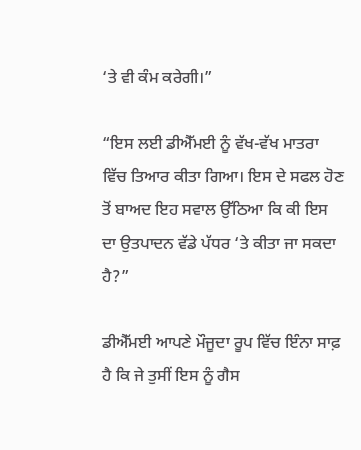‘ਤੇ ਵੀ ਕੰਮ ਕਰੇਗੀ।”

“ਇਸ ਲਈ ਡੀਐੱਮਈ ਨੂੰ ਵੱਖ-ਵੱਖ ਮਾਤਰਾ ਵਿੱਚ ਤਿਆਰ ਕੀਤਾ ਗਿਆ। ਇਸ ਦੇ ਸਫਲ ਹੋਣ ਤੋਂ ਬਾਅਦ ਇਹ ਸਵਾਲ ਉੱਠਿਆ ਕਿ ਕੀ ਇਸ ਦਾ ਉਤਪਾਦਨ ਵੱਡੇ ਪੱਧਰ ‘ਤੇ ਕੀਤਾ ਜਾ ਸਕਦਾ ਹੈ?”

ਡੀਐੱਮਈ ਆਪਣੇ ਮੌਜੂਦਾ ਰੂਪ ਵਿੱਚ ਇੰਨਾ ਸਾਫ਼ ਹੈ ਕਿ ਜੇ ਤੁਸੀਂ ਇਸ ਨੂੰ ਗੈਸ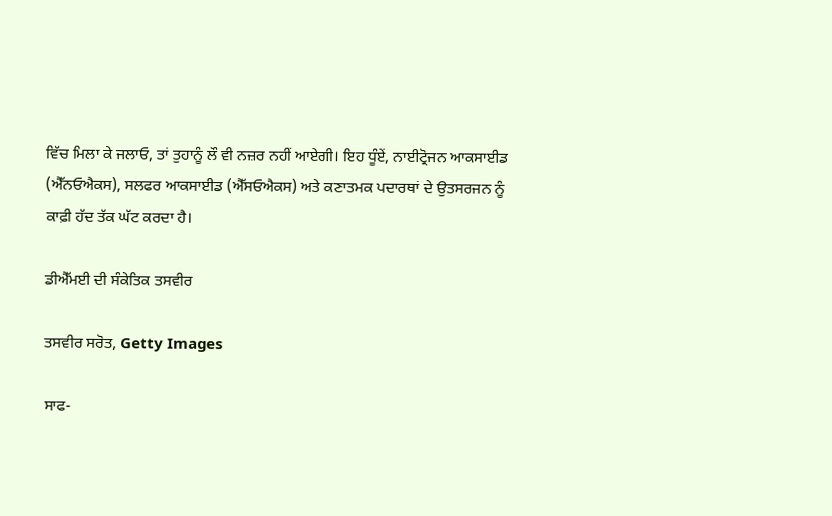ਵਿੱਚ ਮਿਲਾ ਕੇ ਜਲਾਓ, ਤਾਂ ਤੁਹਾਨੂੰ ਲੌ ਵੀ ਨਜ਼ਰ ਨਹੀਂ ਆਏਗੀ। ਇਹ ਧੂੰਏਂ, ਨਾਈਟ੍ਰੋਜਨ ਆਕਸਾਈਡ (ਐੱਨਓਐਕਸ), ਸਲਫਰ ਆਕਸਾਈਡ (ਐੱਸਓਐਕਸ) ਅਤੇ ਕਣਾਤਮਕ ਪਦਾਰਥਾਂ ਦੇ ਉਤਸਰਜਨ ਨੂੰ ਕਾਫ਼ੀ ਹੱਦ ਤੱਕ ਘੱਟ ਕਰਦਾ ਹੈ।

ਡੀਐੱਮਈ ਦੀ ਸੰਕੇਤਿਕ ਤਸਵੀਰ

ਤਸਵੀਰ ਸਰੋਤ, Getty Images

ਸਾਫ-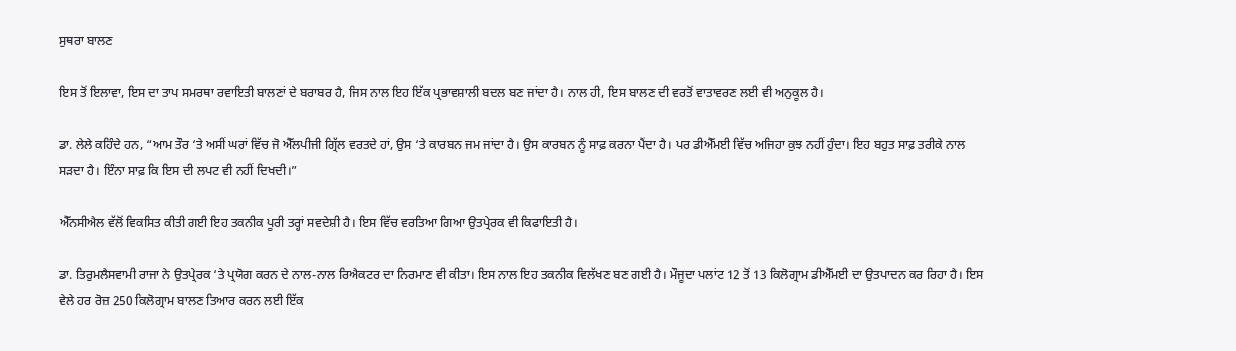ਸੁਥਰਾ ਬਾਲਣ

ਇਸ ਤੋਂ ਇਲਾਵਾ, ਇਸ ਦਾ ਤਾਪ ਸਮਰਥਾ ਰਵਾਇਤੀ ਬਾਲਣਾਂ ਦੇ ਬਰਾਬਰ ਹੈ, ਜਿਸ ਨਾਲ ਇਹ ਇੱਕ ਪ੍ਰਭਾਵਸ਼ਾਲੀ ਬਦਲ ਬਣ ਜਾਂਦਾ ਹੈ। ਨਾਲ ਹੀ, ਇਸ ਬਾਲਣ ਦੀ ਵਰਤੋਂ ਵਾਤਾਵਰਣ ਲਈ ਵੀ ਅਨੁਕੂਲ ਹੈ।

ਡਾ. ਲੇਲੇ ਕਹਿੰਦੇ ਹਨ, “ਆਮ ਤੌਰ ‘ਤੇ ਅਸੀਂ ਘਰਾਂ ਵਿੱਚ ਜੋ ਐੱਲਪੀਜੀ ਗ੍ਰਿੱਲ ਵਰਤਦੇ ਹਾਂ, ਉਸ ‘ਤੇ ਕਾਰਬਨ ਜਮ ਜਾਂਦਾ ਹੈ। ਉਸ ਕਾਰਬਨ ਨੂੰ ਸਾਫ਼ ਕਰਨਾ ਪੈਂਦਾ ਹੈ। ਪਰ ਡੀਐੱਮਈ ਵਿੱਚ ਅਜਿਹਾ ਕੁਝ ਨਹੀਂ ਹੁੰਦਾ। ਇਹ ਬਹੁਤ ਸਾਫ਼ ਤਰੀਕੇ ਨਾਲ ਸੜਦਾ ਹੈ। ਇੰਨਾ ਸਾਫ਼ ਕਿ ਇਸ ਦੀ ਲਪਟ ਵੀ ਨਹੀਂ ਦਿਖਦੀ।”

ਐੱਨਸੀਐਲ ਵੱਲੋਂ ਵਿਕਸਿਤ ਕੀਤੀ ਗਈ ਇਹ ਤਕਨੀਕ ਪੂਰੀ ਤਰ੍ਹਾਂ ਸਵਦੇਸ਼ੀ ਹੈ। ਇਸ ਵਿੱਚ ਵਰਤਿਆ ਗਿਆ ਉਤਪ੍ਰੇਰਕ ਵੀ ਕਿਫਾਇਤੀ ਹੈ।

ਡਾ. ਤਿਰੁਮਲੈਸਵਾਮੀ ਰਾਜਾ ਨੇ ਉਤਪ੍ਰੇਰਕ ‘ਤੇ ਪ੍ਰਯੋਗ ਕਰਨ ਦੇ ਨਾਲ-ਨਾਲ ਰਿਐਕਟਰ ਦਾ ਨਿਰਮਾਣ ਵੀ ਕੀਤਾ। ਇਸ ਨਾਲ ਇਹ ਤਕਨੀਕ ਵਿਲੱਖਣ ਬਣ ਗਈ ਹੈ। ਮੌਜੂਦਾ ਪਲਾਂਟ 12 ਤੋਂ 13 ਕਿਲੋਗ੍ਰਾਮ ਡੀਐੱਮਈ ਦਾ ਉਤਪਾਦਨ ਕਰ ਰਿਹਾ ਹੈ। ਇਸ ਵੇਲੇ ਹਰ ਰੋਜ਼ 250 ਕਿਲੋਗ੍ਰਾਮ ਬਾਲਣ ਤਿਆਰ ਕਰਨ ਲਈ ਇੱਕ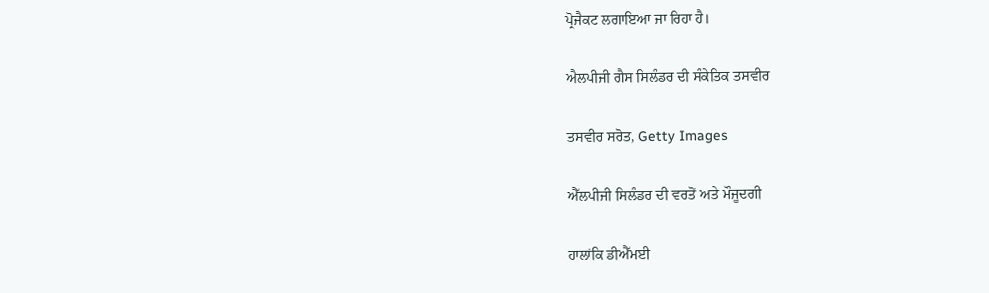ਪ੍ਰੋਜੈਕਟ ਲਗਾਇਆ ਜਾ ਰਿਹਾ ਹੈ।

ਐਲਪੀਜੀ ਗੈਸ ਸਿਲੰਡਰ ਦੀ ਸੰਕੇਤਿਕ ਤਸਵੀਰ

ਤਸਵੀਰ ਸਰੋਤ, Getty Images

ਐੱਲਪੀਜੀ ਸਿਲੰਡਰ ਦੀ ਵਰਤੋਂ ਅਤੇ ਮੌਜੂਦਗੀ

ਹਾਲਾਂਕਿ ਡੀਐੱਮਈ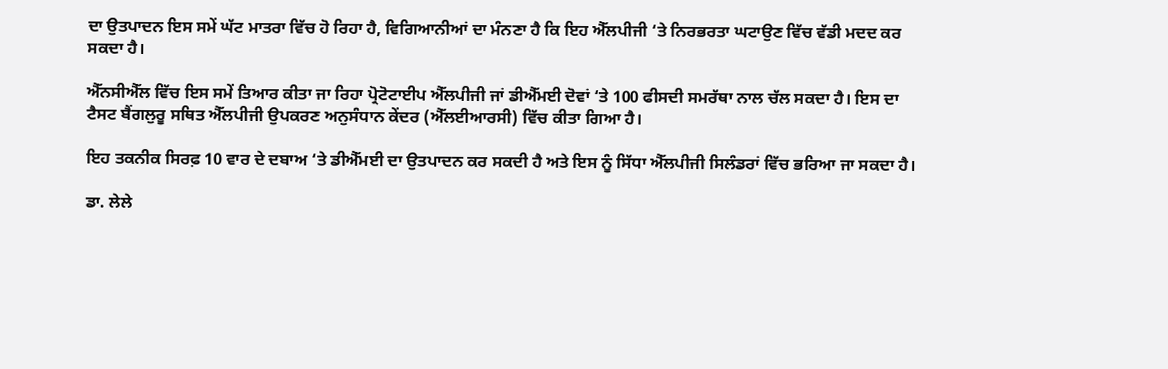ਦਾ ਉਤਪਾਦਨ ਇਸ ਸਮੇਂ ਘੱਟ ਮਾਤਰਾ ਵਿੱਚ ਹੋ ਰਿਹਾ ਹੈ, ਵਿਗਿਆਨੀਆਂ ਦਾ ਮੰਨਣਾ ਹੈ ਕਿ ਇਹ ਐੱਲਪੀਜੀ ‘ਤੇ ਨਿਰਭਰਤਾ ਘਟਾਉਣ ਵਿੱਚ ਵੱਡੀ ਮਦਦ ਕਰ ਸਕਦਾ ਹੈ।

ਐੱਨਸੀਐੱਲ ਵਿੱਚ ਇਸ ਸਮੇਂ ਤਿਆਰ ਕੀਤਾ ਜਾ ਰਿਹਾ ਪ੍ਰੋਟੋਟਾਈਪ ਐੱਲਪੀਜੀ ਜਾਂ ਡੀਐੱਮਈ ਦੋਵਾਂ ‘ਤੇ 100 ਫੀਸਦੀ ਸਮਰੱਥਾ ਨਾਲ ਚੱਲ ਸਕਦਾ ਹੈ। ਇਸ ਦਾ ਟੈਸਟ ਬੈਂਗਲੁਰੂ ਸਥਿਤ ਐੱਲਪੀਜੀ ਉਪਕਰਣ ਅਨੁਸੰਧਾਨ ਕੇਂਦਰ (ਐੱਲਈਆਰਸੀ) ਵਿੱਚ ਕੀਤਾ ਗਿਆ ਹੈ।

ਇਹ ਤਕਨੀਕ ਸਿਰਫ਼ 10 ਵਾਰ ਦੇ ਦਬਾਅ ‘ਤੇ ਡੀਐੱਮਈ ਦਾ ਉਤਪਾਦਨ ਕਰ ਸਕਦੀ ਹੈ ਅਤੇ ਇਸ ਨੂੰ ਸਿੱਧਾ ਐੱਲਪੀਜੀ ਸਿਲੰਡਰਾਂ ਵਿੱਚ ਭਰਿਆ ਜਾ ਸਕਦਾ ਹੈ।

ਡਾ. ਲੇਲੇ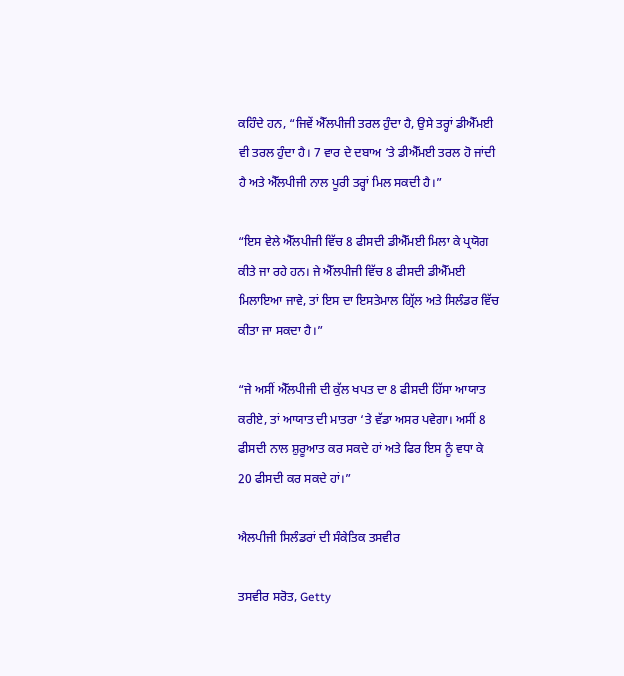ਕਹਿੰਦੇ ਹਨ, “ਜਿਵੇਂ ਐੱਲਪੀਜੀ ਤਰਲ ਹੁੰਦਾ ਹੈ, ਉਸੇ ਤਰ੍ਹਾਂ ਡੀਐੱਮਈ ਵੀ ਤਰਲ ਹੁੰਦਾ ਹੈ। 7 ਵਾਰ ਦੇ ਦਬਾਅ ‘ਤੇ ਡੀਐੱਮਈ ਤਰਲ ਹੋ ਜਾਂਦੀ ਹੈ ਅਤੇ ਐੱਲਪੀਜੀ ਨਾਲ ਪੂਰੀ ਤਰ੍ਹਾਂ ਮਿਲ ਸਕਦੀ ਹੈ।”

“ਇਸ ਵੇਲੇ ਐੱਲਪੀਜੀ ਵਿੱਚ 8 ਫੀਸਦੀ ਡੀਐੱਮਈ ਮਿਲਾ ਕੇ ਪ੍ਰਯੋਗ ਕੀਤੇ ਜਾ ਰਹੇ ਹਨ। ਜੇ ਐੱਲਪੀਜੀ ਵਿੱਚ 8 ਫੀਸਦੀ ਡੀਐੱਮਈ ਮਿਲਾਇਆ ਜਾਵੇ, ਤਾਂ ਇਸ ਦਾ ਇਸਤੇਮਾਲ ਗ੍ਰਿੱਲ ਅਤੇ ਸਿਲੰਡਰ ਵਿੱਚ ਕੀਤਾ ਜਾ ਸਕਦਾ ਹੈ।”

“ਜੇ ਅਸੀਂ ਐੱਲਪੀਜੀ ਦੀ ਕੁੱਲ ਖਪਤ ਦਾ 8 ਫੀਸਦੀ ਹਿੱਸਾ ਆਯਾਤ ਕਰੀਏ, ਤਾਂ ਆਯਾਤ ਦੀ ਮਾਤਰਾ ‘ਤੇ ਵੱਡਾ ਅਸਰ ਪਵੇਗਾ। ਅਸੀਂ 8 ਫੀਸਦੀ ਨਾਲ ਸ਼ੁਰੂਆਤ ਕਰ ਸਕਦੇ ਹਾਂ ਅਤੇ ਫਿਰ ਇਸ ਨੂੰ ਵਧਾ ਕੇ 20 ਫੀਸਦੀ ਕਰ ਸਕਦੇ ਹਾਂ।”

ਐਲਪੀਜੀ ਸਿਲੰਡਰਾਂ ਦੀ ਸੰਕੇਤਿਕ ਤਸਵੀਰ

ਤਸਵੀਰ ਸਰੋਤ, Getty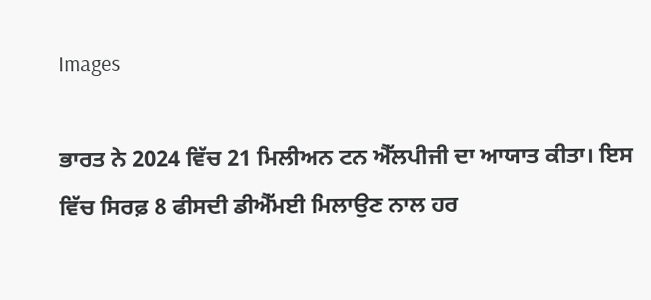Images

ਭਾਰਤ ਨੇ 2024 ਵਿੱਚ 21 ਮਿਲੀਅਨ ਟਨ ਐੱਲਪੀਜੀ ਦਾ ਆਯਾਤ ਕੀਤਾ। ਇਸ ਵਿੱਚ ਸਿਰਫ਼ 8 ਫੀਸਦੀ ਡੀਐੱਮਈ ਮਿਲਾਉਣ ਨਾਲ ਹਰ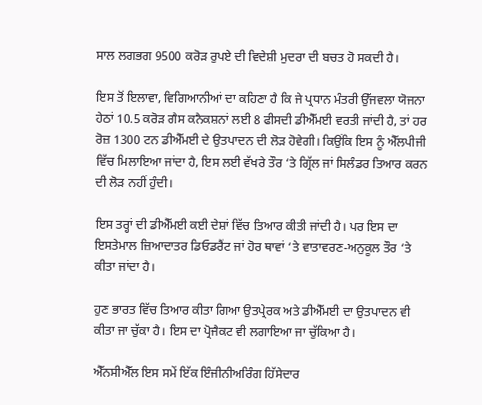ਸਾਲ ਲਗਭਗ 9500 ਕਰੋੜ ਰੁਪਏ ਦੀ ਵਿਦੇਸ਼ੀ ਮੁਦਰਾ ਦੀ ਬਚਤ ਹੋ ਸਕਦੀ ਹੈ।

ਇਸ ਤੋਂ ਇਲਾਵਾ, ਵਿਗਿਆਨੀਆਂ ਦਾ ਕਹਿਣਾ ਹੈ ਕਿ ਜੇ ਪ੍ਰਧਾਨ ਮੰਤਰੀ ਉੱਜਵਲਾ ਯੋਜਨਾ ਹੇਠਾਂ 10.5 ਕਰੋੜ ਗੈਸ ਕਨੈਕਸ਼ਨਾਂ ਲਈ 8 ਫੀਸਦੀ ਡੀਐੱਮਈ ਵਰਤੀ ਜਾਂਦੀ ਹੈ, ਤਾਂ ਹਰ ਰੋਜ਼ 1300 ਟਨ ਡੀਐੱਮਈ ਦੇ ਉਤਪਾਦਨ ਦੀ ਲੋੜ ਹੋਵੇਗੀ। ਕਿਉਂਕਿ ਇਸ ਨੂੰ ਐੱਲਪੀਜੀ ਵਿੱਚ ਮਿਲਾਇਆ ਜਾਂਦਾ ਹੈ, ਇਸ ਲਈ ਵੱਖਰੇ ਤੌਰ ‘ਤੇ ਗ੍ਰਿੱਲ ਜਾਂ ਸਿਲੰਡਰ ਤਿਆਰ ਕਰਨ ਦੀ ਲੋੜ ਨਹੀਂ ਹੁੰਦੀ।

ਇਸ ਤਰ੍ਹਾਂ ਦੀ ਡੀਐੱਮਈ ਕਈ ਦੇਸ਼ਾਂ ਵਿੱਚ ਤਿਆਰ ਕੀਤੀ ਜਾਂਦੀ ਹੈ। ਪਰ ਇਸ ਦਾ ਇਸਤੇਮਾਲ ਜ਼ਿਆਦਾਤਰ ਡਿਓਡਰੈਂਟ ਜਾਂ ਹੋਰ ਥਾਵਾਂ ‘ਤੇ ਵਾਤਾਵਰਣ-ਅਨੁਕੂਲ ਤੌਰ ‘ਤੇ ਕੀਤਾ ਜਾਂਦਾ ਹੈ।

ਹੁਣ ਭਾਰਤ ਵਿੱਚ ਤਿਆਰ ਕੀਤਾ ਗਿਆ ਉਤਪ੍ਰੇਰਕ ਅਤੇ ਡੀਐੱਮਈ ਦਾ ਉਤਪਾਦਨ ਵੀ ਕੀਤਾ ਜਾ ਚੁੱਕਾ ਹੈ। ਇਸ ਦਾ ਪ੍ਰੋਜੈਕਟ ਵੀ ਲਗਾਇਆ ਜਾ ਚੁੱਕਿਆ ਹੈ।

ਐੱਨਸੀਐੱਲ ਇਸ ਸਮੇਂ ਇੱਕ ਇੰਜੀਨੀਅਰਿੰਗ ਹਿੱਸੇਦਾਰ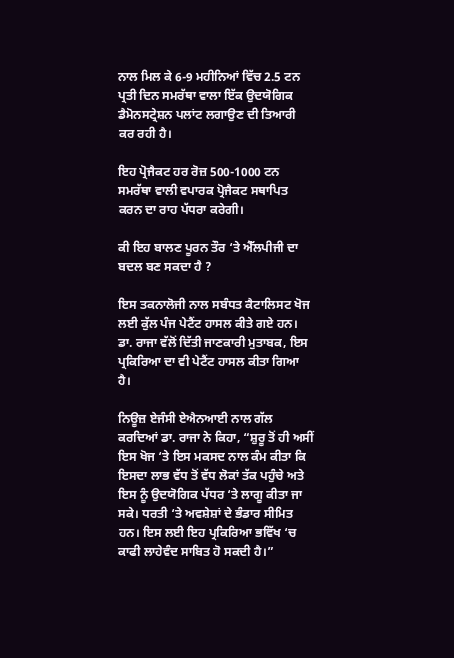ਨਾਲ ਮਿਲ ਕੇ 6-9 ਮਹੀਨਿਆਂ ਵਿੱਚ 2.5 ਟਨ ਪ੍ਰਤੀ ਦਿਨ ਸਮਰੱਥਾ ਵਾਲਾ ਇੱਕ ਉਦਯੋਗਿਕ ਡੈਮੋਨਸਟ੍ਰੇਸ਼ਨ ਪਲਾਂਟ ਲਗਾਉਣ ਦੀ ਤਿਆਰੀ ਕਰ ਰਹੀ ਹੈ।

ਇਹ ਪ੍ਰੋਜੈਕਟ ਹਰ ਰੋਜ਼ 500-1000 ਟਨ ਸਮਰੱਥਾ ਵਾਲੀ ਵਪਾਰਕ ਪ੍ਰੋਜੈਕਟ ਸਥਾਪਿਤ ਕਰਨ ਦਾ ਰਾਹ ਪੱਧਰਾ ਕਰੇਗੀ।

ਕੀ ਇਹ ਬਾਲਣ ਪੂਰਨ ਤੌਰ ‘ਤੇ ਐੱਲਪੀਜੀ ਦਾ ਬਦਲ ਬਣ ਸਕਦਾ ਹੈ ?

ਇਸ ਤਕਨਾਲੋਜੀ ਨਾਲ ਸਬੰਧਤ ਕੈਟਾਲਿਸਟ ਖੋਜ ਲਈ ਕੁੱਲ ਪੰਜ ਪੇਟੈਂਟ ਹਾਸਲ ਕੀਤੇ ਗਏ ਹਨ। ਡਾ. ਰਾਜਾ ਵੱਲੋਂ ਦਿੱਤੀ ਜਾਣਕਾਰੀ ਮੁਤਾਬਕ, ਇਸ ਪ੍ਰਕਿਰਿਆ ਦਾ ਵੀ ਪੇਟੈਂਟ ਹਾਸਲ ਕੀਤਾ ਗਿਆ ਹੈ।

ਨਿਊਜ਼ ਏਜੰਸੀ ਏਐਨਆਈ ਨਾਲ ਗੱਲ ਕਰਦਿਆਂ ਡਾ. ਰਾਜਾ ਨੇ ਕਿਹਾ, “ਸ਼ੁਰੂ ਤੋਂ ਹੀ ਅਸੀਂ ਇਸ ਖੋਜ ‘ਤੇ ਇਸ ਮਕਸਦ ਨਾਲ ਕੰਮ ਕੀਤਾ ਕਿ ਇਸਦਾ ਲਾਭ ਵੱਧ ਤੋਂ ਵੱਧ ਲੋਕਾਂ ਤੱਕ ਪਹੁੰਚੇ ਅਤੇ ਇਸ ਨੂੰ ਉਦਯੋਗਿਕ ਪੱਧਰ ‘ਤੇ ਲਾਗੂ ਕੀਤਾ ਜਾ ਸਕੇ। ਧਰਤੀ ‘ਤੇ ਅਵਸ਼ੇਸ਼ਾਂ ਦੇ ਭੰਡਾਰ ਸੀਮਿਤ ਹਨ। ਇਸ ਲਈ ਇਹ ਪ੍ਰਕਿਰਿਆ ਭਵਿੱਖ ‘ਚ ਕਾਫੀ ਲਾਹੇਵੰਦ ਸਾਬਿਤ ਹੋ ਸਕਦੀ ਹੈ।”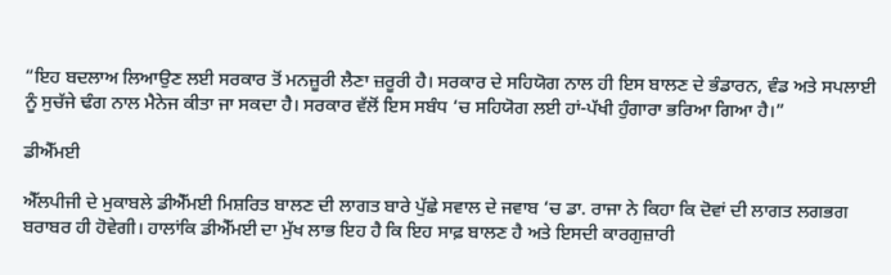“ਇਹ ਬਦਲਾਅ ਲਿਆਉਣ ਲਈ ਸਰਕਾਰ ਤੋਂ ਮਨਜ਼ੂਰੀ ਲੈਣਾ ਜ਼ਰੂਰੀ ਹੈ। ਸਰਕਾਰ ਦੇ ਸਹਿਯੋਗ ਨਾਲ ਹੀ ਇਸ ਬਾਲਣ ਦੇ ਭੰਡਾਰਨ, ਵੰਡ ਅਤੇ ਸਪਲਾਈ ਨੂੰ ਸੁਚੱਜੇ ਢੰਗ ਨਾਲ ਮੈਨੇਜ ਕੀਤਾ ਜਾ ਸਕਦਾ ਹੈ। ਸਰਕਾਰ ਵੱਲੋਂ ਇਸ ਸਬੰਧ ‘ਚ ਸਹਿਯੋਗ ਲਈ ਹਾਂ-ਪੱਖੀ ਹੁੰਗਾਰਾ ਭਰਿਆ ਗਿਆ ਹੈ।”

ਡੀਐੱਮਈ

ਐੱਲਪੀਜੀ ਦੇ ਮੁਕਾਬਲੇ ਡੀਐੱਮਈ ਮਿਸ਼ਰਿਤ ਬਾਲਣ ਦੀ ਲਾਗਤ ਬਾਰੇ ਪੁੱਛੇ ਸਵਾਲ ਦੇ ਜਵਾਬ ‘ਚ ਡਾ. ਰਾਜਾ ਨੇ ਕਿਹਾ ਕਿ ਦੋਵਾਂ ਦੀ ਲਾਗਤ ਲਗਭਗ ਬਰਾਬਰ ਹੀ ਹੋਵੇਗੀ। ਹਾਲਾਂਕਿ ਡੀਐੱਮਈ ਦਾ ਮੁੱਖ ਲਾਭ ਇਹ ਹੈ ਕਿ ਇਹ ਸਾਫ਼ ਬਾਲਣ ਹੈ ਅਤੇ ਇਸਦੀ ਕਾਰਗੁਜ਼ਾਰੀ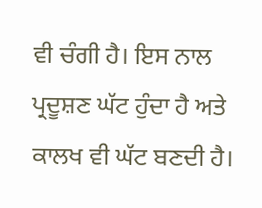ਵੀ ਚੰਗੀ ਹੈ। ਇਸ ਨਾਲ ਪ੍ਰਦੂਸ਼ਣ ਘੱਟ ਹੁੰਦਾ ਹੈ ਅਤੇ ਕਾਲਖ ਵੀ ਘੱਟ ਬਣਦੀ ਹੈ।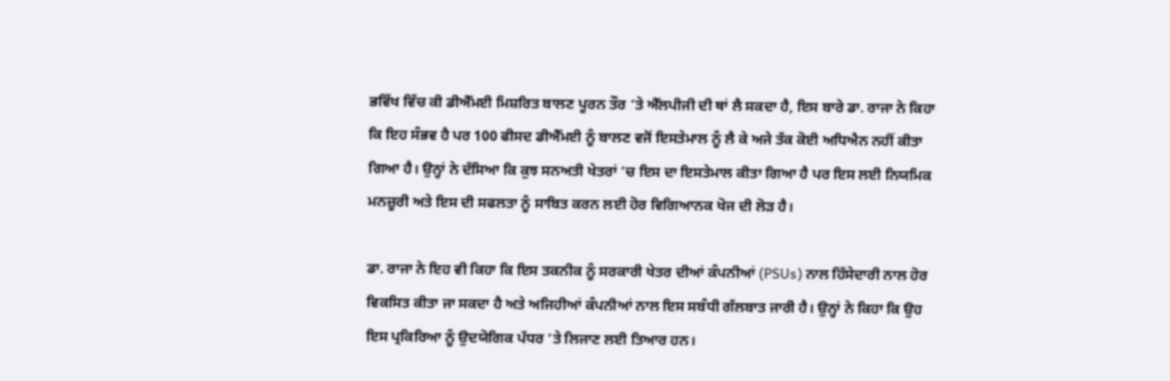ਭਵਿੱਖ ਵਿੱਚ ਕੀ ਡੀਐੱਮਈ ਮਿਸ਼ਰਿਤ ਬਾਲਣ ਪੂਰਨ ਤੌਰ ‘ਤੇ ਐੱਲਪੀਜੀ ਦੀ ਥਾਂ ਲੈ ਸਕਦਾ ਹੈ, ਇਸ ਬਾਰੇ ਡਾ. ਰਾਜਾ ਨੇ ਕਿਹਾ ਕਿ ਇਹ ਸੰਭਵ ਹੈ ਪਰ 100 ਫੀਸਦ ਡੀਐੱਮਈ ਨੂੰ ਬਾਲਣ ਵਜੋਂ ਇਸਤੇਮਾਲ ਨੂੰ ਲੈ ਕੇ ਅਜੇ ਤੱਕ ਕੋਈ ਅਧਿਐਨ ਨਹੀਂ ਕੀਤਾ ਗਿਆ ਹੈ। ਉਨ੍ਹਾਂ ਨੇ ਦੱਸਿਆ ਕਿ ਕੁਝ ਸਨਅਤੀ ਖੇਤਰਾਂ ‘ਚ ਇਸ ਦਾ ਇਸਤੇਮਾਲ ਕੀਤਾ ਗਿਆ ਹੈ ਪਰ ਇਸ ਲਈ ਨਿਯਮਿਕ ਮਨਜ਼ੂਰੀ ਅਤੇ ਇਸ ਦੀ ਸਫਲਤਾ ਨੂੰ ਸਾਬਿਤ ਕਰਨ ਲਈ ਹੋਰ ਵਿਗਿਆਨਕ ਖੋਜ ਦੀ ਲੋੜ ਹੈ।

ਡਾ. ਰਾਜਾ ਨੇ ਇਹ ਵੀ ਕਿਹਾ ਕਿ ਇਸ ਤਕਨੀਕ ਨੂੰ ਸਰਕਾਰੀ ਖੇਤਰ ਦੀਆਂ ਕੰਪਨੀਆਂ (PSUs) ਨਾਲ ਹਿੱਸੇਦਾਰੀ ਨਾਲ ਹੋਰ ਵਿਕਸਿਤ ਕੀਤਾ ਜਾ ਸਕਦਾ ਹੈ ਅਤੇ ਅਜਿਹੀਆਂ ਕੰਪਨੀਆਂ ਨਾਲ ਇਸ ਸਬੰਧੀ ਗੱਲਬਾਤ ਜਾਰੀ ਹੈ। ਉਨ੍ਹਾਂ ਨੇ ਕਿਹਾ ਕਿ ਉਹ ਇਸ ਪ੍ਰਕਿਰਿਆ ਨੂੰ ਉਦਯੋਗਿਕ ਪੱਧਰ ‘ਤੇ ਲਿਜਾਣ ਲਈ ਤਿਆਰ ਹਨ।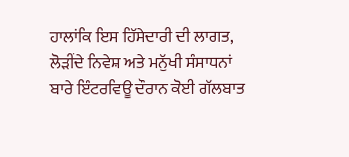ਹਾਲਾਂਕਿ ਇਸ ਹਿੱਸੇਦਾਰੀ ਦੀ ਲਾਗਤ, ਲੋੜੀਂਦੇ ਨਿਵੇਸ਼ ਅਤੇ ਮਨੁੱਖੀ ਸੰਸਾਧਨਾਂ ਬਾਰੇ ਇੰਟਰਵਿਊ ਦੌਰਾਨ ਕੋਈ ਗੱਲਬਾਤ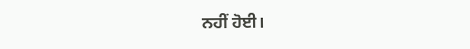ਨਹੀਂ ਹੋਈ।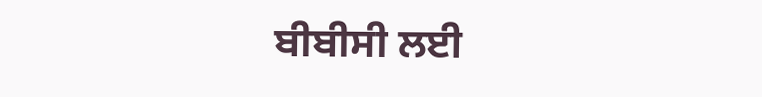ਬੀਬੀਸੀ ਲਈ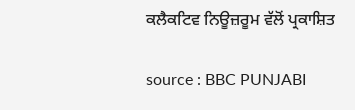ਕਲੈਕਟਿਵ ਨਿਊਜ਼ਰੂਮ ਵੱਲੋਂ ਪ੍ਰਕਾਸ਼ਿਤ

source : BBC PUNJABI